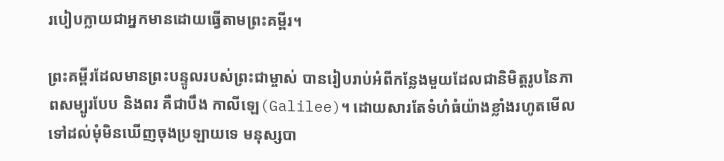របៀបក្លាយជាអ្នកមានដោយធ្វើតាមព្រះគម្ពីរ។

ព្រះគម្ពីរដែលមានព្រះបន្ទូលរបស់ព្រះជាម្ចាស់ បានរៀបរាប់អំពីកន្លែងមួយដែលជានិមិត្តរូបនៃភាពសម្បូរបែប និងពរ គឺជាបឹង កាលីឡេ(Galilee)។ ដោយសារតែទំហំធំយ៉ាងខ្លាំងរហូតមើលទៅដល់មុំមិនឃើញចុងប្រឡាយទេ មនុស្សបា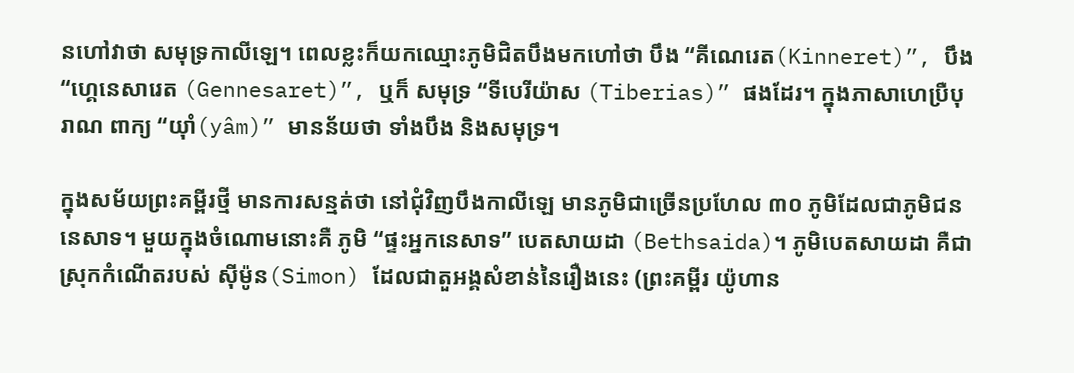នហៅវាថា សមុទ្រកាលីឡេ។ ពេលខ្លះក៏យកឈ្មោះភូមិជិតបឹងមកហៅថា បឹង “គីណេរេត(Kinneret)”, បឹង “ហ្គេនេសារេត (Gennesaret)”, ឬក៏ សមុទ្រ “ទីបេរីយ៉ាស (Tiberias)” ផងដែរ។ ក្នុងភាសាហេប្រឺបុរាណ ពាក្យ “យ៉ាំ(yâm)” មានន័យថា ទាំងបឹង និងសមុទ្រ។

ក្នុងសម័យព្រះគម្ពីរថ្មី មានការសន្មត់ថា នៅជុំវិញបឹងកាលីឡេ មានភូមិជាច្រើនប្រហែល ៣០ ភូមិដែលជាភូមិជននេសាទ។ មួយក្នុងចំណោមនោះគឺ ភូមិ “ផ្ទះអ្នកនេសាទ” បេតសាយដា (Bethsaida)។ ភូមិបេតសាយដា គឺជាស្រុកកំណើតរបស់ ស៊ីម៉ូន(Simon) ដែលជាតួអង្គសំខាន់នៃរឿងនេះ (ព្រះគម្ពីរ យ៉ូហាន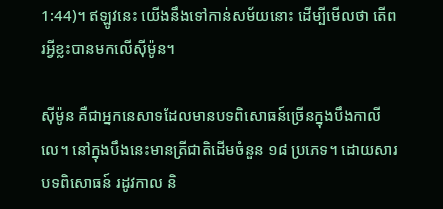1:44)។ ឥឡូវនេះ យើងនឹងទៅកាន់សម័យនោះ ដើម្បីមើលថា តើពរអ្វីខ្លះបានមកលើស៊ីម៉ូន។

ស៊ីម៉ូន គឺជាអ្នកនេសាទដែលមានបទពិសោធន៍ច្រើនក្នុងបឹងកាលីលេ។ នៅក្នុងបឹងនេះមានត្រីជាតិដើមចំនួន ១៨ ប្រភេទ។ ដោយសារបទពិសោធន៍ រដូវកាល និ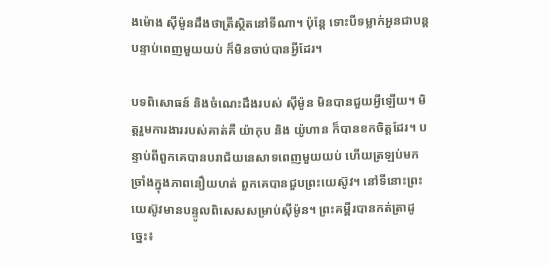ងម៉ោង ស៊ីម៉ូនដឹងថាត្រីស្ថិតនៅទីណា។ ប៉ុន្តែ ទោះបីទម្លាក់អួនជាបន្តបន្ទាប់ពេញមួយយប់ ក៏មិនចាប់បានអ្វីដែរ។

បទពិសោធន៍ និងចំណេះដឹងរបស់ ស៊ីម៉ូន មិនបានជួយអ្វីឡើយ។ មិត្តរួមការងាររបស់គាត់គឺ យ៉ាកុប និង យ៉ូហាន ក៏បានខកចិត្តដែរ។ បន្ទាប់ពីពួកគេបានបរាជ័យនេសាទពេញមួយយប់ ហើយត្រឡប់មកច្រាំងក្នុងភាពនឿយហត់ ពួកគេបានជួបព្រះយេស៊ូវ។ នៅទីនោះព្រះយេស៊ូវមានបន្ទូលពិសេសសម្រាប់ស៊ីម៉ូន។ ព្រះគម្ពីរបានកត់ត្រាដូច្នេះ៖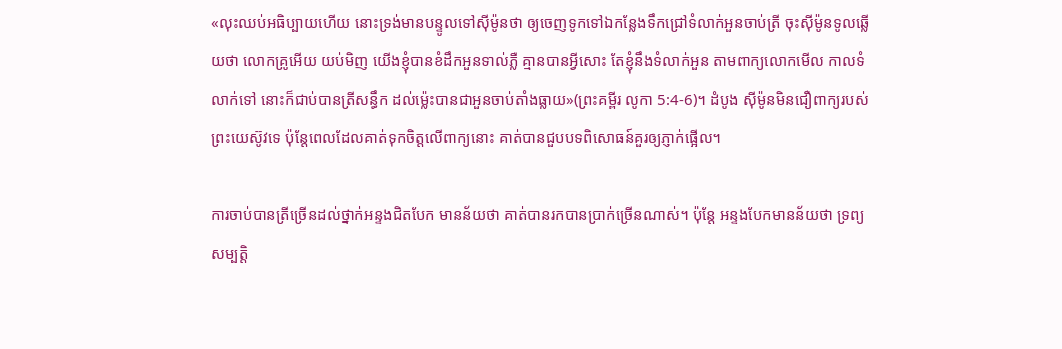«លុះឈប់អធិប្បាយហើយ នោះទ្រង់មានបន្ទូលទៅស៊ីម៉ូនថា ឲ្យចេញទូកទៅឯកន្លែងទឹកជ្រៅទំលាក់អួនចាប់ត្រី ចុះស៊ីម៉ូនទូលឆ្លើយថា លោកគ្រូអើយ យប់មិញ យើងខ្ញុំបានខំដឹកអួនទាល់ភ្លឺ គ្មានបានអ្វីសោះ តែខ្ញុំនឹងទំលាក់អួន តាមពាក្យលោកមើល កាលទំលាក់ទៅ នោះក៏ជាប់បានត្រីសន្ធឹក ដល់ម៉្លេះបានជាអួនចាប់តាំងធ្លាយ»(ព្រះគម្ពីរ លូកា 5:4-6)។ ដំបូង ស៊ីម៉ូនមិនជឿពាក្យរបស់ព្រះយេស៊ូវទេ ប៉ុន្តែពេលដែលគាត់ទុកចិត្តលើពាក្យនោះ គាត់បានជួបបទពិសោធន៍គួរឲ្យភ្ញាក់ផ្អើល។

ការចាប់បានត្រីច្រើនដល់ថ្នាក់អន្ទងជិតបែក មានន័យថា គាត់បានរកបានប្រាក់ច្រើនណាស់។ ប៉ុន្តែ អន្ទងបែកមានន័យថា ទ្រព្យសម្បត្តិ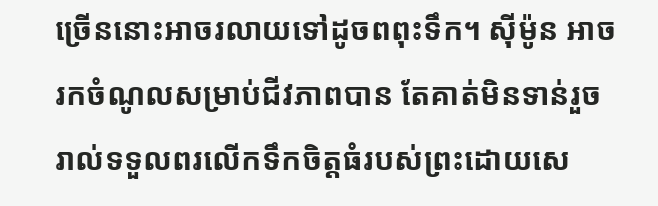ច្រើននោះអាចរលាយទៅដូចពពុះទឹក។ ស៊ីម៉ូន អាចរកចំណូលសម្រាប់ជីវភាពបាន តែគាត់មិនទាន់រួចរាល់ទទួលពរលើកទឹកចិត្តធំរបស់ព្រះដោយសេ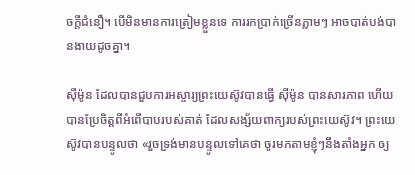ចក្តីជំនឿ។ បើមិនមានការត្រៀមខ្លួនទេ ការរកប្រាក់ច្រើនភ្លាមៗ អាចបាត់បង់បានងាយដូចគ្នា។

ស៊ីម៉ូន ដែលបានជួបការអស្ចារ្យព្រះយេស៊ូវបានធ្វើ ស៊ីម៉ូន បានសារភាព ហើយបានប្រែចិត្តពីអំពើបាបរបស់គាត់ ដែលសង្ស័យពាក្យរបស់ព្រះយេស៊ូវ។ ព្រះយេស៊ូវបានបន្ទូលថា «រួចទ្រង់មានបន្ទូលទៅគេថា ចូរមកតាមខ្ញុំៗនឹងតាំងអ្នក ឲ្យ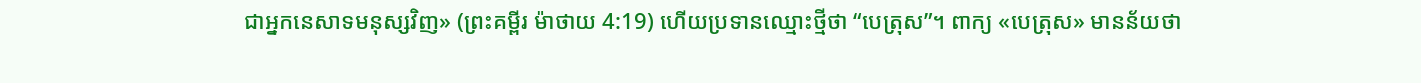ជាអ្នកនេសាទមនុស្សវិញ» (ព្រះគម្ពីរ ម៉ាថាយ 4:19) ហើយប្រទានឈ្មោះថ្មីថា “បេត្រុស”។ ពាក្យ «បេត្រុស» មានន័យថា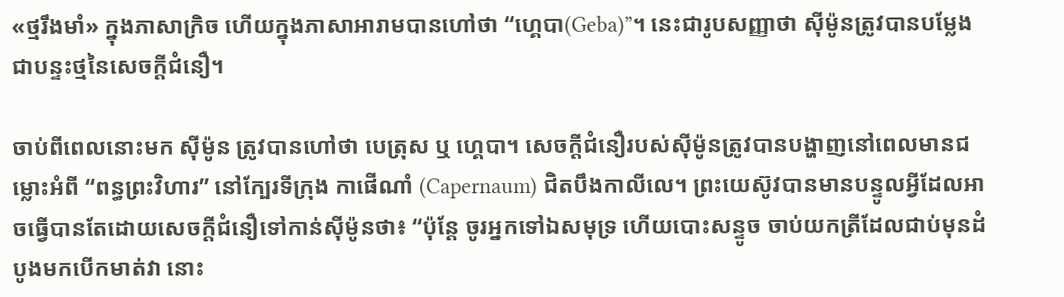«ថ្មរឹងមាំ» ក្នុងភាសាក្រិច ហើយក្នុងភាសាអារាមបានហៅថា “ហ្គេបា(Geba)”។ នេះជារូបសញ្ញាថា ស៊ីម៉ូនត្រូវបានបម្លែងជាបន្ទះថ្មនៃសេចក្តីជំនឿ។

ចាប់ពីពេលនោះមក ស៊ីម៉ូន ត្រូវបានហៅថា បេត្រុស ឬ ហ្គេបា។ សេចក្តីជំនឿរបស់ស៊ីម៉ូនត្រូវបានបង្ហាញនៅពេលមានជម្លោះអំពី “ពន្ធព្រះវិហារ” នៅក្បែរទីក្រុង កាផើណាំ (Capernaum) ជិតបឹងកាលីលេ។ ព្រះយេស៊ូវបានមានបន្ទូលអ្វីដែលអាចធ្វើបានតែដោយសេចក្តីជំនឿទៅកាន់ស៊ីម៉ូនថា៖ “ប៉ុន្តែ ចូរអ្នកទៅឯសមុទ្រ ហើយបោះសន្ទូច ចាប់យកត្រីដែលជាប់មុនដំបូងមកបើកមាត់វា នោះ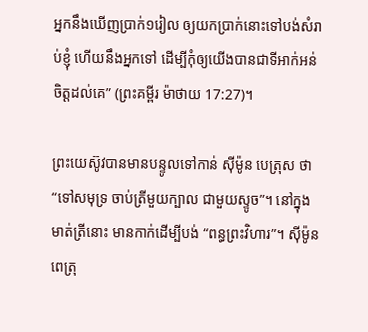អ្នកនឹងឃើញប្រាក់១រៀល ឲ្យយកប្រាក់នោះទៅបង់សំរាប់ខ្ញុំ ហើយនឹងអ្នកទៅ ដើម្បីកុំឲ្យយើងបានជាទីអាក់អន់ចិត្តដល់គេ” (ព្រះគម្ពីរ ម៉ាថាយ 17:27)។

ព្រះយេស៊ូវបានមានបន្ទូលទៅកាន់ ស៊ីម៉ូន បេត្រុស ថា “ទៅសមុទ្រ ចាប់ត្រីមួយក្បាល ជាមួយស្ទូច”។ នៅក្នុងមាត់ត្រីនោះ មានកាក់ដើម្បីបង់ “ពន្ធព្រះវិហារ”។ ស៊ីម៉ូនពេត្រុ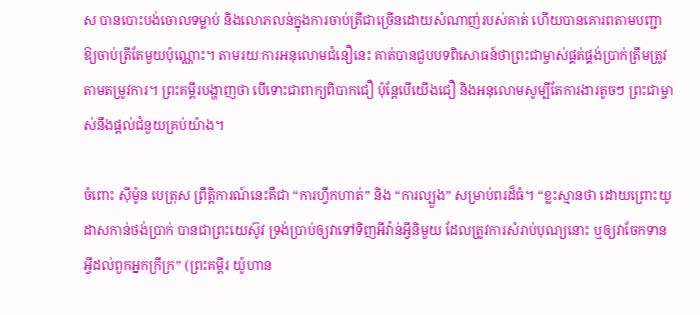ស បានបោះបង់ចោលទម្លាប់ និងលោភលន់ក្នុងការចាប់ត្រីជាច្រើនដោយសំណាញ់របស់គាត់ ហើយបានគោរពតាមបញ្ជាឱ្យចាប់ត្រីតែមួយប៉ុណ្ណោះ។ តាមរយៈការអនុលោមជំនឿនេះ គាត់បានជួបបទពិសោធន៍ថាព្រះជាម្ចាស់ផ្គត់ផ្គង់ប្រាក់ត្រឹមត្រូវតាមតម្រូវការ។ ព្រះគម្ពីរបង្ហាញថា បើទោះជាពាក្យពិបាកជឿ ប៉ុន្តែបើយើងជឿ និងអនុលោមសូម្បីតែការងារតូចៗ ព្រះជាម្ចាស់នឹងផ្តល់ជំនួយគ្រប់យ៉ាង។

ចំពោះ ស៊ីម៉ូន បេត្រុស ព្រឹត្តិការណ៍នេះគឺជា “ការហ្វឹកហាត់” និង “ការល្បួង” សម្រាប់ពរដ៏ធំ។ “ខ្លះស្មានថា ដោយព្រោះយូដាសកាន់ថង់ប្រាក់ បានជាព្រះយេស៊ូវ ទ្រង់ប្រាប់ឲ្យវាទៅទិញអីវ៉ាន់អ្វីនិមួយ ដែលត្រូវការសំរាប់បុណ្យនោះ ឬឲ្យវាចែកទានអ្វីដល់ពួកអ្នកក្រីក្រ” (ព្រះគម្ពីរ យ៉ូហាន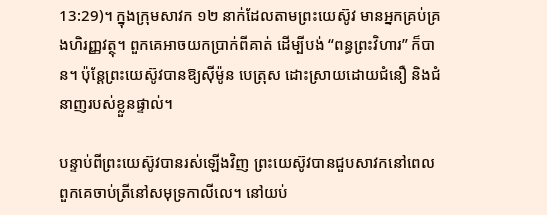13:29)។ ក្នុងក្រុមសាវក ១២ នាក់ដែលតាមព្រះយេស៊ូវ មានអ្នកគ្រប់គ្រងហិរញ្ញវត្ថុ។ ពួកគេអាចយកប្រាក់ពីគាត់ ដើម្បីបង់ “ពន្ធព្រះវិហារ” ក៏បាន។ ប៉ុន្តែព្រះយេស៊ូវបានឱ្យស៊ីម៉ូន បេត្រុស ដោះស្រាយដោយជំនឿ និងជំនាញរបស់ខ្លួនផ្ទាល់។

បន្ទាប់ពីព្រះយេស៊ូវបានរស់ឡើងវិញ ព្រះយេស៊ូវបានជួបសាវកនៅពេលពួកគេចាប់ត្រីនៅសមុទ្រកាលីលេ។ នៅយប់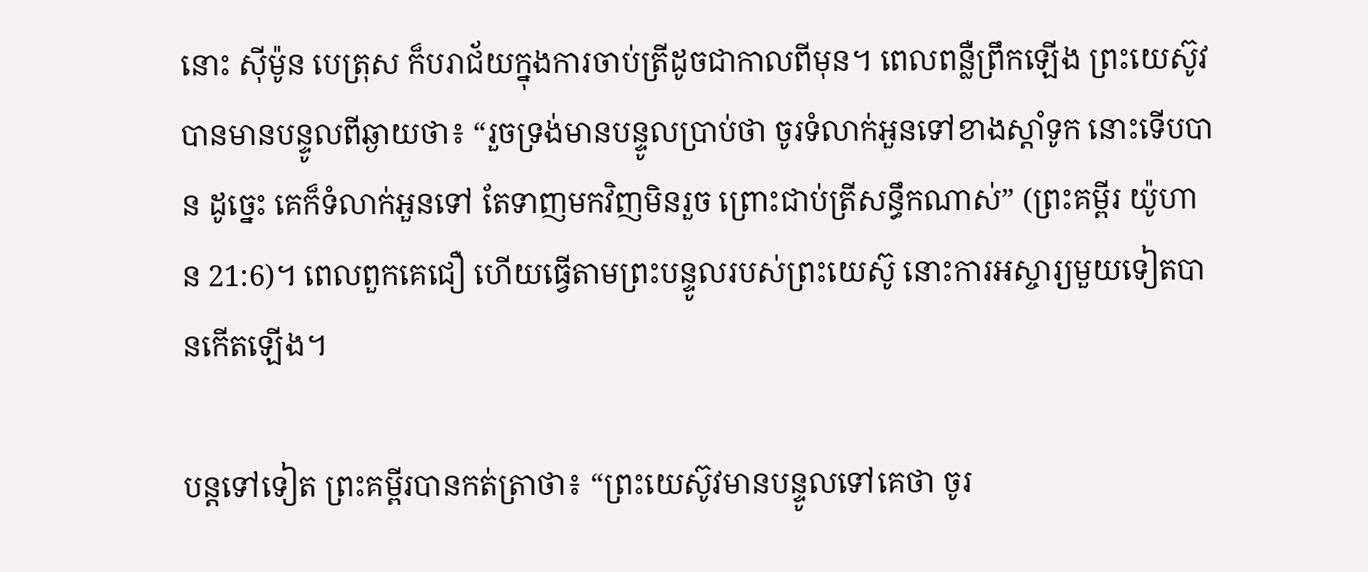នោះ ស៊ីម៉ូន បេត្រុស ក៏បរាជ័យក្នុងការចាប់ត្រីដូចជាកាលពីមុន។ ពេលពន្លឺព្រឹកឡើង ព្រះយេស៊ូវបានមានបន្ទូលពីឆ្ងាយថា៖ “រួចទ្រង់មានបន្ទូលប្រាប់ថា ចូរទំលាក់អួនទៅខាងស្តាំទូក នោះទើបបាន ដូច្នេះ គេក៏ទំលាក់អួនទៅ តែទាញមកវិញមិនរួច ព្រោះជាប់ត្រីសន្ធឹកណាស់” (ព្រះគម្ពីរ យ៉ូហាន 21:6)។ ពេលពួកគេជឿ ហើយធ្វើតាមព្រះបន្ទូលរបស់ព្រះយេស៊ូ នោះការអស្ចារ្យមួយទៀតបានកើតឡើង។

បន្តទៅទៀត ព្រះគម្ពីរបានកត់ត្រាថា៖ “ព្រះយេស៊ូវមានបន្ទូលទៅគេថា ចូរ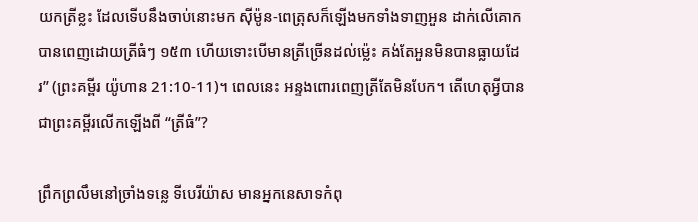យកត្រីខ្លះ ដែលទើបនឹងចាប់នោះមក ស៊ីម៉ូន-ពេត្រុសក៏ឡើងមកទាំងទាញអួន ដាក់លើគោក បានពេញដោយត្រីធំៗ ១៥៣ ហើយទោះបើមានត្រីច្រើនដល់ម៉្លេះ គង់តែអួនមិនបានធ្លាយដែរ” (ព្រះគម្ពីរ យ៉ូហាន 21:10-11)។ ពេលនេះ អន្ទងពោរពេញត្រីតែមិនបែក។ តើហេតុអ្វីបានជាព្រះគម្ពីរលើកឡើងពី “ត្រីធំ”?

ព្រឹកព្រលឹមនៅច្រាំងទន្លេ ទីបេរីយ៉ាស មានអ្នកនេសាទកំពុ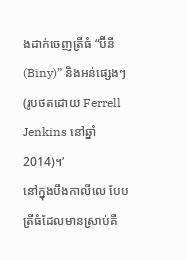ងដាក់ចេញត្រីធំ “ប៊ីនី(Biny)” និងអន់ផ្សេងៗ (រូបថតដោយ Ferrell Jenkins នៅឆ្នាំ 2014)។’
នៅក្នុងបឹងកាលីលេ បែបត្រីធំដែលមានស្រាប់គឺ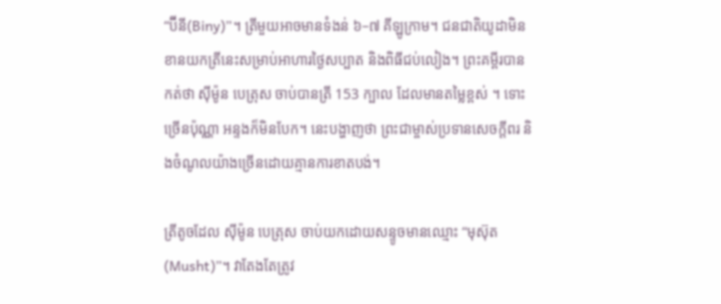“ប៊ីនី(Biny)”។ ត្រីមួយអាចមានទំងន់ ៦–៧ គីឡូក្រាម។ ជនជាតិយូដាមិនខានយកត្រីនេះសម្រាប់អាហារថ្ងៃសប្បាត និងពិធីជប់លៀង។ ព្រះគម្ពីរបានកត់ថា ស៊ីម៉ូន បេត្រុស ចាប់បានត្រី 153 ក្បាល ដែលមានតម្លៃខ្ពស់ ។ ទោះច្រើនប៉ុណ្ណា អន្ទងក៏មិនបែក។ នេះបង្ហាញថា ព្រះជាម្ចាស់ប្រទានសេចក្តីពរ និងចំណូលយ៉ាងច្រើនដោយគ្មានការខាតបង់។

ត្រីតូចដែល ស៊ីម៉ូន បេត្រុស ចាប់យកដោយសន្ទូចមានឈ្មោះ “មុស៊ុត(Musht)”។ វាតែងតែត្រូវ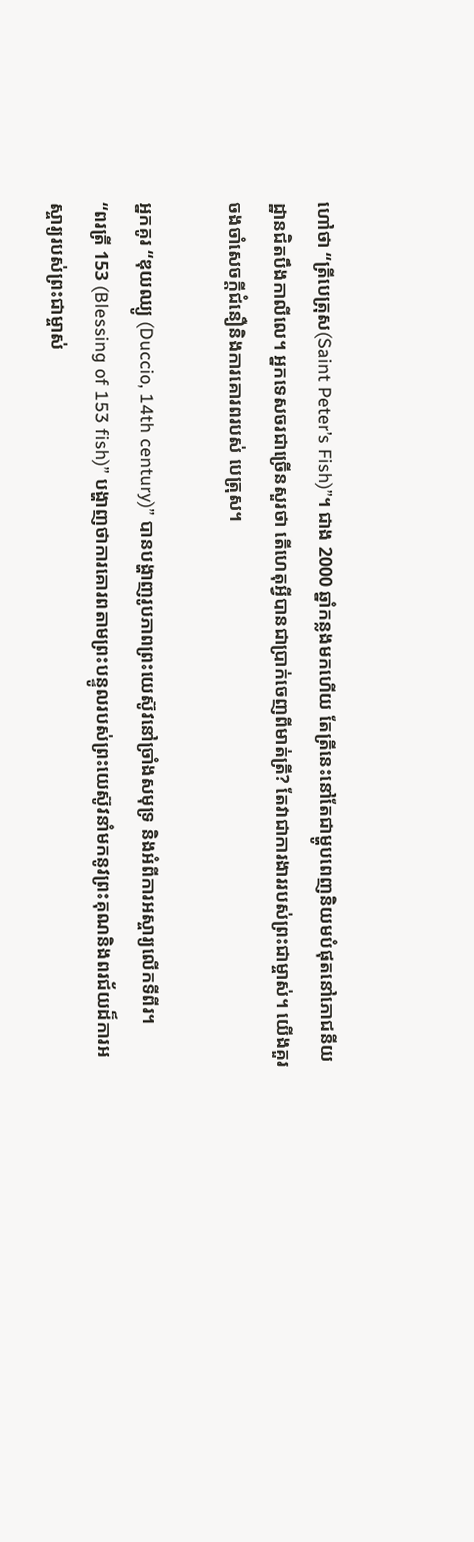ហៅថា “ត្រីបេត្រុស(Saint Peter’s Fish)”។ ជាង 2000 ឆ្នាំកន្លងមកហើយ តែត្រីនេះនៅតែជាម្ហូបពេញនិយមបំផុតនៅភោជនីយដ្ឋានជិតបឹងកាលីលេ។ អ្នកទេសចរជាច្រើនសួរថា តើហេតុអ្វីបានជាប្រាក់ចេញពីមាត់ត្រី? តែវាជាការងាររបស់ព្រះជាម្ចាស់។ យើងគួរចងចាំសេចក្តីជំនឿនិងការគោរពរបស់ បេត្រុស។

អ្នកគូរ “ឌុយឈ្យូ (Duccio, 14th century)” បានបង្ហាញរូបភាពព្រះយេស៊ូវនៅច្រាំងសមុទ្រ និងអំពីការអស្ចារ្យលើកទីពីរ។
“ពរត្រី 153 (Blessing of 153 fish)” បង្ហាញថាការគោរពតាមព្រះបន្ទូលរបស់ព្រះយេស៊ូវនាំមកនូវព្រះគុណនិងពរជ័យដ៏ការអស្ចារ្យរបស់ព្រះជាម្ចាស់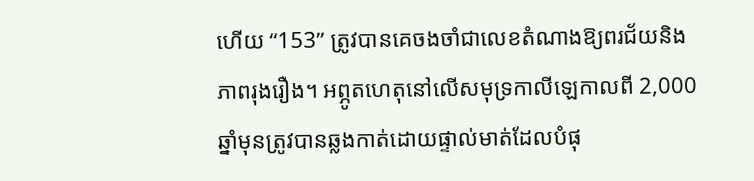ហើយ “153” ត្រូវបានគេចងចាំជាលេខតំណាងឱ្យពរជ័យនិងភាពរុងរឿង។ អព្ភូតហេតុនៅលើសមុទ្រកាលីឡេកាលពី 2,000 ឆ្នាំមុនត្រូវបានឆ្លងកាត់ដោយផ្ទាល់មាត់ដែលបំផុ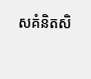សគំនិតសិ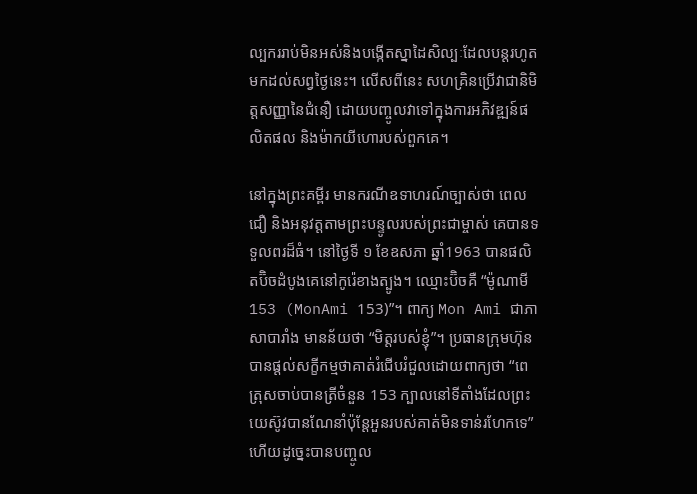ល្បកររាប់មិនអស់និងបង្កើតស្នាដៃសិល្បៈដែលបន្តរហូតមកដល់សព្វថ្ងៃនេះ។ លើសពីនេះ សហគ្រិនប្រើវាជានិមិត្តសញ្ញានៃជំនឿ ដោយបញ្ចូលវាទៅក្នុងការអភិវឌ្ឍន៍ផលិតផល និងម៉ាកយីហោរបស់ពួកគេ។

នៅក្នុងព្រះគម្ពីរ មានករណីឧទាហរណ៍ច្បាស់ថា ពេលជឿ និងអនុវត្តតាមព្រះបន្ទូលរបស់ព្រះជាម្ចាស់ គេបានទទួលពរដ៏ធំ។ នៅថ្ងៃទី ១ ខែឧសភា ឆ្នាំ1963 បានផលិតប៊ិចដំបូងគេនៅកូរ៉េខាងត្បូង។ ឈ្មោះប៊ិចគឺ “ម៉ូណាមី 153 (MonAmi 153)”។ ពាក្យ Mon Ami ជាភាសាបារាំង មានន័យថា “មិត្តរបស់ខ្ញុំ”។ ប្រធានក្រុមហ៊ុនបានផ្តល់សក្ខីកម្មថាគាត់រំជើបរំជួលដោយពាក្យថា “ពេត្រុសចាប់បានត្រីចំនួន 153 ក្បាលនៅទីតាំងដែលព្រះយេស៊ូវបានណែនាំប៉ុន្តែអួនរបស់គាត់មិនទាន់រហែកទេ” ហើយដូច្នេះបានបញ្ចូល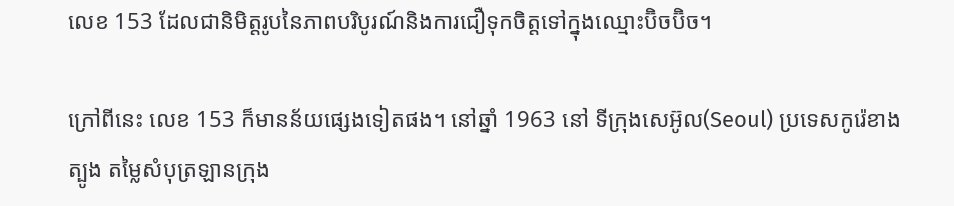លេខ 153 ដែលជានិមិត្តរូបនៃភាពបរិបូរណ៍និងការជឿទុកចិត្តទៅក្នុងឈ្មោះប៊ិចប៊ិច។

ក្រៅពីនេះ លេខ 153 ក៏មានន័យផ្សេងទៀតផង។ នៅឆ្នាំ 1963 នៅ ទីក្រុងសេអ៊ូល(Seoul) ប្រទេសកូរ៉េខាងត្បូង តម្លៃសំបុត្រឡានក្រុង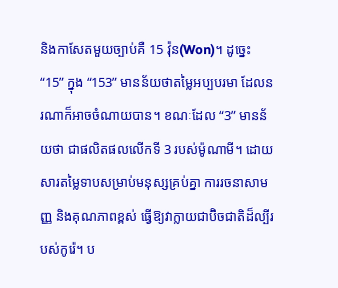និងកាសែតមួយច្បាប់គឺ 15 វ៉ុន(Won)។ ដូច្នេះ “15” ក្នុង “153” មានន័យថាតម្លៃអប្បបរមា ដែលនរណាក៏អាចចំណាយបាន។ ខណៈដែល “3” មានន័យថា ជាផលិតផលលើកទី 3 របស់ម៉ូណាមី។ ដោយសារតម្លៃទាបសម្រាប់មនុស្សគ្រប់គ្នា ការរចនាសាមញ្ញ និងគុណភាពខ្ពស់ ធ្វើឱ្យវាក្លាយជាប៊ិចជាតិដ៏ល្បីរបស់កូរ៉េ។ ប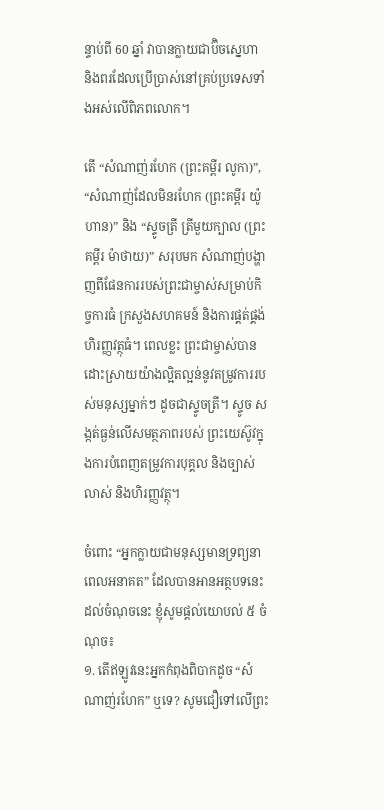ន្ទាប់ពី 60 ឆ្នាំ វាបានក្លាយជាប៊ិចស្នេហា និងពរដែលប្រើប្រាស់នៅគ្រប់ប្រទេសទាំងអស់លើពិភពលោក។

តើ “សំណាញ់រហែក (ព្រះគម្ពីរ លូកា)”, “សំណាញ់ដែលមិនរហែក (ព្រះគម្ពីរ យ៉ូហាន)” និង “ស្ទូចត្រី ត្រីមួយក្បាល (ព្រះគម្ពីរ ម៉ាថាយ)” សរុបមក សំណាញ់បង្ហាញពីផែនការរបស់ព្រះជាម្ចាស់សម្រាប់កិច្ចការធំ ក្រសួងសហគមន៍ និងការផ្គត់ផ្គង់ហិរញ្ញវត្ថុធំ។ ពេលខ្លះ ព្រះជាម្ចាស់បានដោះស្រាយយ៉ាងល្អិតល្អន់នូវតម្រូវការរបស់មនុស្សម្នាក់ៗ ដូចជាស្ទូចត្រី។ ស្ទូច សង្កត់ធ្ងន់លើសមត្ថភាពរបស់ ព្រះយេស៊ូវក្នុងការបំពេញតម្រូវការបុគ្គល និងច្បាស់លាស់ និងហិរញ្ញវត្ថុ។

ចំពោះ “អ្នកក្លាយជាមនុស្សមានទ្រព្យនាពេលអនាគត” ដែលបានអានអត្ថបទនេះដល់ចំណុចនេះ ខ្ញុំសូមផ្តល់យោបល់ ៥ ចំណុច៖
១. តើឥឡូវនេះអ្នកកំពុងពិបាកដូច “សំណាញ់រហែក” ឬទេ? សូមជឿទៅលើព្រះ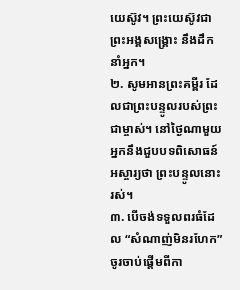យេស៊ូវ។ ព្រះយេស៊ូវជាព្រះអង្គសង្គ្រោះ នឹងដឹកនាំអ្នក។
២. សូមអានព្រះគម្ពីរ ដែលជាព្រះបន្ទូលរបស់ព្រះជាម្ចាស់។ នៅថ្ងៃណាមួយ អ្នកនឹងជួបបទពិសោធន៍អស្ចារ្យថា ព្រះបន្ទូលនោះរស់។
៣. បើចង់ទទួលពរធំដែល “សំណាញ់មិនរហែក” ចូរចាប់ផ្តើមពីកា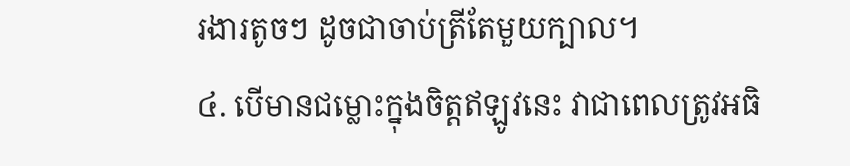រងារតូចៗ ដូចជាចាប់ត្រីតែមួយក្បាល។
៤. បើមានជម្លោះក្នុងចិត្តឥឡូវនេះ វាជាពេលត្រូវអធិ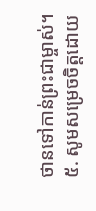ថានទៅកាន់ព្រះជាម្ចាស់។
៥. សូមសម្រេចចិត្តដោយ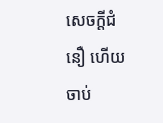សេចក្តីជំនឿ ហើយចាប់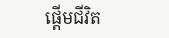ផ្តើមជីវិត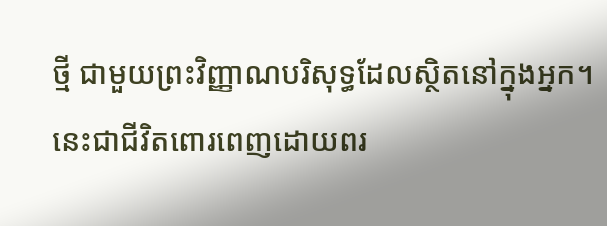ថ្មី ជាមួយព្រះវិញ្ញាណបរិសុទ្ធដែលស្ថិតនៅក្នុងអ្នក។ នេះជាជីវិតពោរពេញដោយពរ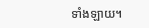ទាំងឡាយ។